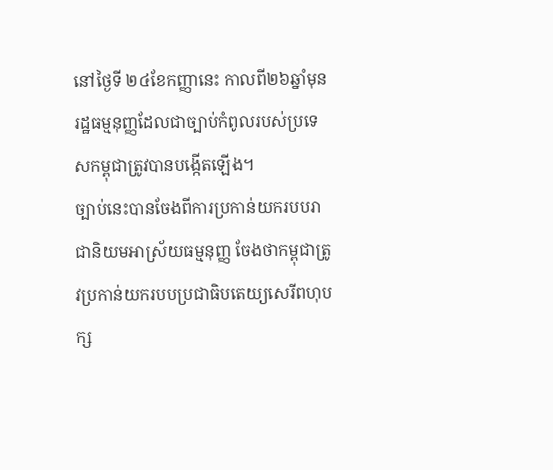នៅថ្ងៃទី ២៤ខែកញ្ញានេះ កាលពី២៦ឆ្នាំមុន រដ្ឋធម្មនុញ្ញដែលជាច្បាប់កំពូលរបស់ប្រទេសកម្ពុជាត្រូវបានបង្កើតឡើង។
ច្បាប់នេះបានចែងពីការប្រកាន់យករបបរាជានិយមអាស្រ័យធម្មនុញ្ញ ចែងថាកម្ពុជាត្រូវប្រកាន់យករបបប្រជាធិបតេយ្យសេរីពហុបក្ស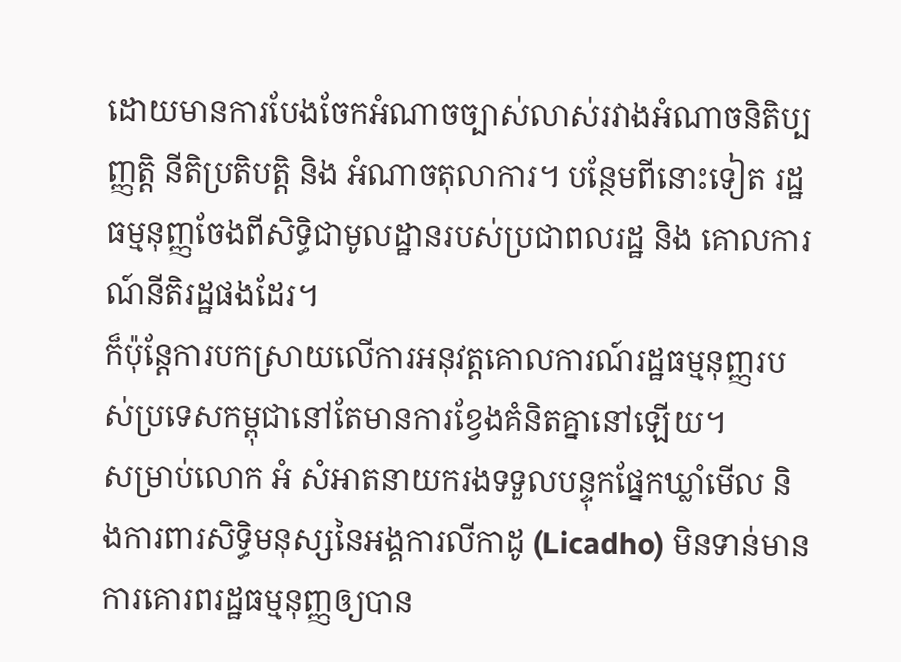ដោយមានការបែងចែកអំណាចច្បាស់លាស់រវាងអំណាចនិតិប្បញ្ញត្តិ នីតិប្រតិបត្តិ និង អំណាចតុលាការ។ បន្ថែមពីនោះទៀត រដ្ឋធម្មនុញ្ញចែងពីសិទ្ធិជាមូលដ្ឋានរបស់ប្រជាពលរដ្ឋ និង គោលការណ៍នីតិរដ្ឋផងដែរ។
ក៏ប៉ុន្តែការបកស្រាយលើការអនុវត្តគោលការណ៍រដ្ឋធម្មនុញ្ញរបស់ប្រទេសកម្ពុជានៅតែមានការខ្វែងគំនិតគ្នានៅឡើយ។
សម្រាប់លោក អំ សំអាតនាយករងទទួលបន្ទុកផ្នែកឃ្លាំមើល និងការពារសិទ្ធិមនុស្សនៃអង្គការលីកាដូ (Licadho) មិនទាន់មានការគោរពរដ្ឋធម្មនុញ្ញឲ្យបាន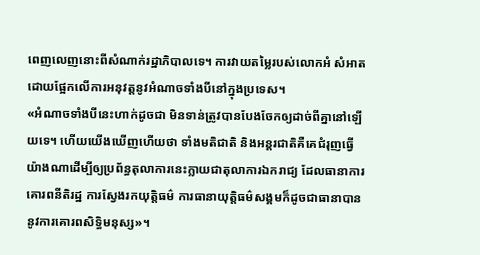ពេញលេញនោះពីសំណាក់រដ្ឋាភិបាលទេ។ ការវាយតម្លៃរបស់លោកអំ សំអាត ដោយផ្អែកលើការអនុវត្តនូវអំណាចទាំងបីនៅក្នុងប្រទេស។
«អំណាចទាំងបីនេះហាក់ដូចជា មិនទាន់ត្រូវបានបែងចែកឲ្យដាច់ពីគ្នានៅឡើយទេ។ ហើយយើងឃើញហើយថា ទាំងមតិជាតិ និងអន្តរជាតិគឺគេជំរុញធ្វើយ៉ាងណាដើម្បីឲ្យប្រព័ន្ធតុលាការនេះក្លាយជាតុលាការឯករាជ្យ ដែលធានាការគោរពនីតិរដ្ឋ ការស្វែងរកយុត្តិធម៌ ការធានាយុត្តិធម៌សង្គមក៏ដូចជាធានាបាននូវការគោរពសិទ្ធិមនុស្ស»។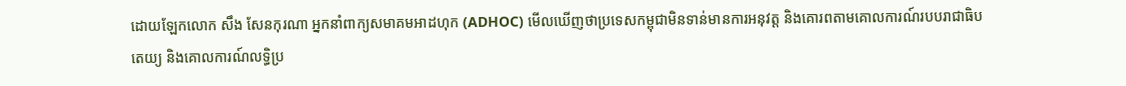ដោយឡែកលោក សឹង សែនកុរណា អ្នកនាំពាក្យសមាគមអាដហុក (ADHOC) មើលឃើញថាប្រទេសកម្ពុជាមិនទាន់មានការអនុវត្ត និងគោរពតាមគោលការណ៍របបរាជាធិបតេយ្យ និងគោលការណ៍លទ្ធិប្រ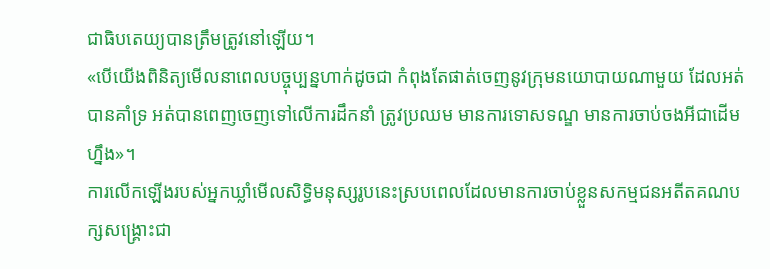ជាធិបតេយ្យបានត្រឹមត្រូវនៅឡើយ។
«បើយើងពិនិត្យមើលនាពេលបច្ចុប្បន្នហាក់ដូចជា កំពុងតែផាត់ចេញនូវក្រុមនយោបាយណាមួយ ដែលអត់បានគាំទ្រ អត់បានពេញចេញទៅលើការដឹកនាំ ត្រូវប្រឈម មានការទោសទណ្ឌ មានការចាប់ចងអីជាដើមហ្នឹង»។
ការលើកឡើងរបស់អ្នកឃ្លាំមើលសិទ្ធិមនុស្សរូបនេះស្របពេលដែលមានការចាប់ខ្លួនសកម្មជនអតីតគណបក្សសង្គ្រោះជា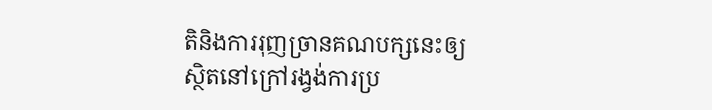តិនិងការរុញច្រានគណបក្សនេះឲ្យស្ថិតនៅក្រៅរង្វង់ការប្រ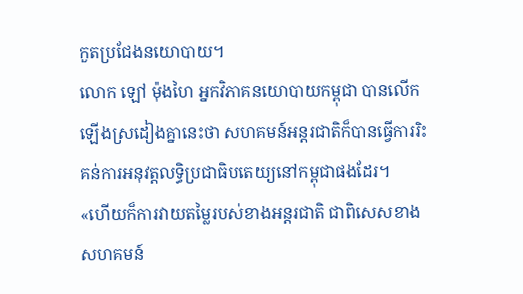កួតប្រជែងនយោបាយ។
លោក ឡៅ ម៉ុងហៃ អ្នកវិភាគនយោបាយកម្ពុជា បានលើកឡើងស្រដៀងគ្នានេះថា សហគមន៍អន្តរជាតិក៏បានធ្វើការរិះគន់ការអនុវត្តលទ្ធិប្រជាធិបតេយ្យនៅកម្ពុជាផងដែរ។
«ហើយក៏ការវាយតម្លៃរបស់ខាងអន្តរជាតិ ជាពិសេសខាងសហគមន៍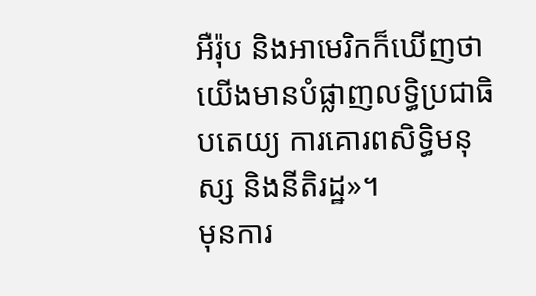អឺរ៉ុប និងអាមេរិកក៏ឃើញថា យើងមានបំផ្លាញលទ្ធិប្រជាធិបតេយ្យ ការគោរពសិទ្ធិមនុស្ស និងនីតិរដ្ឋ»។
មុនការ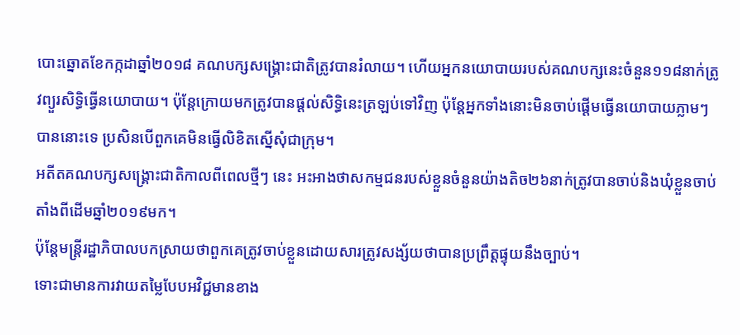បោះឆ្នោតខែកក្កដាឆ្នាំ២០១៨ គណបក្សសង្គ្រោះជាតិត្រូវបានរំលាយ។ ហើយអ្នកនយោបាយរបស់គណបក្សនេះចំនួន១១៨នាក់ត្រូវព្យួរសិទ្ធិធ្វើនយោបាយ។ ប៉ុន្តែក្រោយមកត្រូវបានផ្តល់សិទ្ធិនេះត្រឡប់ទៅវិញ ប៉ុន្តែអ្នកទាំងនោះមិនចាប់ផ្តើមធ្វើនយោបាយភ្លាមៗបាននោះទេ ប្រសិនបើពួកគេមិនធ្វើលិខិតស្នើសុំជាក្រុម។
អតីតគណបក្សសង្គ្រោះជាតិកាលពីពេលថ្មីៗ នេះ អះអាងថាសកម្មជនរបស់ខ្លួនចំនួនយ៉ាងតិច២៦នាក់ត្រូវបានចាប់និងឃុំខ្លួនចាប់តាំងពីដើមឆ្នាំ២០១៩មក។
ប៉ុន្តែមន្ត្រីរដ្ឋាភិបាលបកស្រាយថាពួកគេត្រូវចាប់ខ្លួនដោយសារត្រូវសង្ស័យថាបានប្រព្រឹត្តផ្ទុយនឹងច្បាប់។
ទោះជាមានការវាយតម្លៃបែបអវិជ្ជមានខាង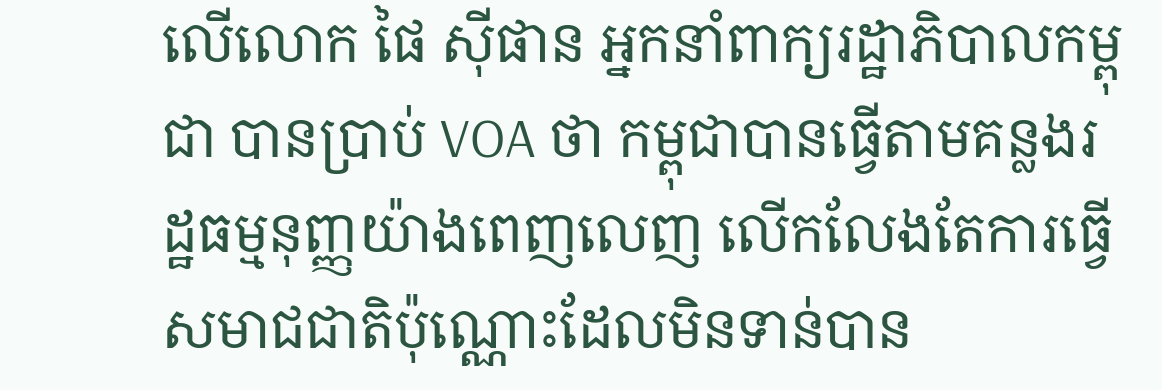លើលោក ផៃ ស៊ីផាន អ្នកនាំពាក្យរដ្ឋាភិបាលកម្ពុជា បានប្រាប់ VOA ថា កម្ពុជាបានធ្វើតាមគន្លងរដ្ឋធម្មនុញ្ញយ៉ាងពេញលេញ លើកលែងតែការធ្វើសមាជជាតិប៉ុណ្ណោះដែលមិនទាន់បាន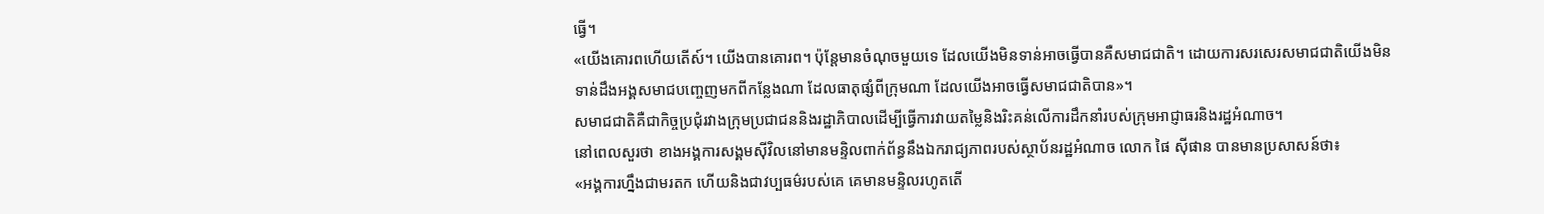ធ្វើ។
«យើងគោរពហើយតើស៍។ យើងបានគោរព។ ប៉ុន្តែមានចំណុចមួយទេ ដែលយើងមិនទាន់អាចធ្វើបានគឺសមាជជាតិ។ ដោយការសរសេរសមាជជាតិយើងមិនទាន់ដឹងអង្គសមាជបញ្ចេញមកពីកន្លែងណា ដែលធាតុផ្សំពីក្រុមណា ដែលយើងអាចធ្វើសមាជជាតិបាន»។
សមាជជាតិគឺជាកិច្ចប្រជុំរវាងក្រុមប្រជាជននិងរដ្ឋាភិបាលដើម្បីធ្វើការវាយតម្លៃនិងរិះគន់លើការដឹកនាំរបស់ក្រុមអាជ្ញាធរនិងរដ្ឋអំណាច។
នៅពេលសួរថា ខាងអង្គការសង្គមស៊ីវិលនៅមានមន្ទិលពាក់ព័ន្ធនឹងឯករាជ្យភាពរបស់ស្ថាប័នរដ្ឋអំណាច លោក ផៃ ស៊ីផាន បានមានប្រសាសន៍ថា៖
«អង្គការហ្នឹងជាមរតក ហើយនិងជាវប្បធម៌របស់គេ គេមានមន្ទិលរហូតតើ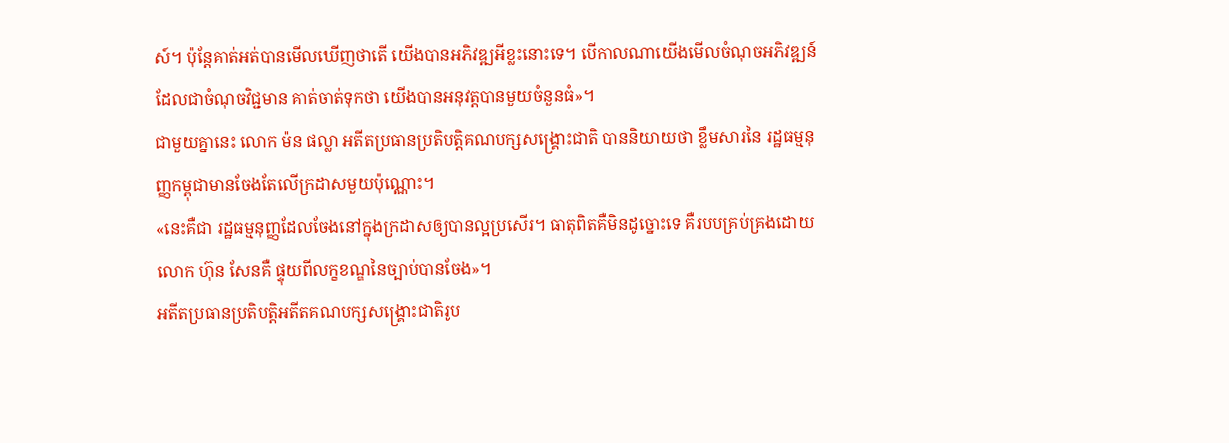ស៍។ ប៉ុន្តែគាត់អត់បានមើលឃើញថាតើ យើងបានអភិវឌ្ឍអីខ្លះនោះទេ។ បើកាលណាយើងមើលចំណុចអភិវឌ្ឍន៍ដែលជាចំណុចវិជ្ជមាន គាត់ចាត់ទុកថា យើងបានអនុវត្តបានមួយចំនួនធំ»។
ជាមួយគ្នានេះ លោក ម៉ន ផល្លា អតីតប្រធានប្រតិបត្តិគណបក្សសង្រ្គោះជាតិ បាននិយាយថា ខ្លឹមសារនៃ រដ្ឋធម្មនុញ្ញកម្ពុជាមានចែងតែលើក្រដាសមួយប៉ុណ្ណោះ។
«នេះគឺជា រដ្ឋធម្មនុញ្ញដែលចែងនៅក្នុងក្រដាសឲ្យបានល្អប្រសើរ។ ធាតុពិតគឺមិនដូច្នោះទេ គឺរបបគ្រប់គ្រងដោយលោក ហ៊ុន សែនគឺ ផ្ទុយពីលក្ខខណ្ឌនៃច្បាប់បានចែង»។
អតីតប្រធានប្រតិបត្តិអតីតគណបក្សសង្រ្គោះជាតិរូប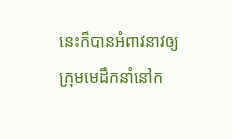នេះក៏បានអំពាវនាវឲ្យក្រុមមេដឹកនាំនៅក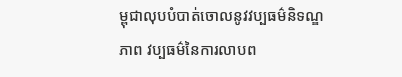ម្ពុជាលុបបំបាត់ចោលនូវវប្បធម៌និទណ្ឌភាព វប្បធម៌នៃការលាបព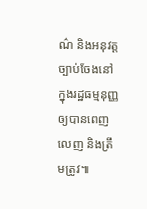ណ៌ និងអនុវត្តច្បាប់ចែងនៅក្នុងរដ្ឋធម្មនុញ្ញឲ្យបានពេញលេញ និងត្រឹមត្រូវ៕